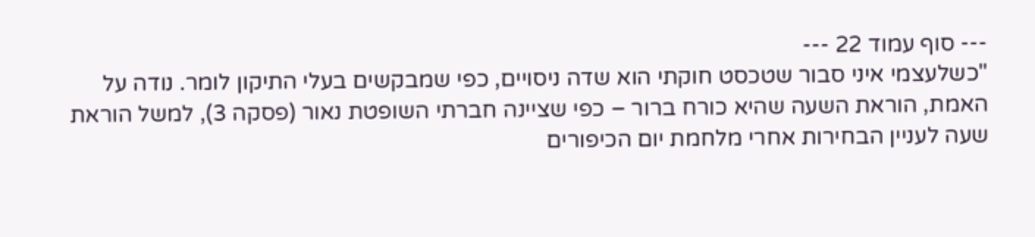--- סוף עמוד 22 ---
"כשלעצמי איני סבור שטכסט חוקתי הוא שדה ניסויים, כפי שמבקשים בעלי התיקון לומר. נודה על האמת, הוראת השעה שהיא כורח ברור – כפי שציינה חברתי השופטת נאור (פסקה 3), למשל הוראת שעה לעניין הבחירות אחרי מלחמת יום הכיפורים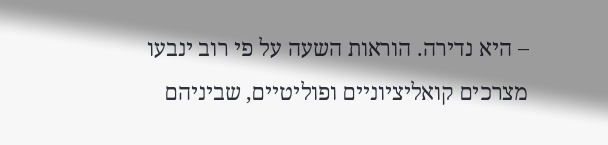– היא נדירה. הוראות השעה על פי רוב ינבעו מצרכים קואליציוניים ופוליטיים, שביניהם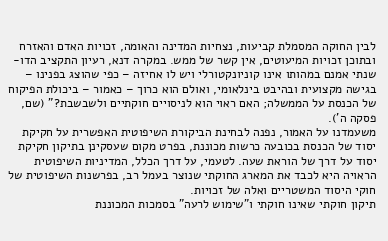לבין החוקה המסמלת קביעות, נצחיות המדינה והאומה, זכויות האדם והאזרח ובתוכן זכויות המיעוטים, אין קשר של ממש. במקרה דנא, רעיון התקציב הדו-שנתי אמנם במהותו אינו קוניונקטורלי ויש לו אחיזה – כפי שהוצג בפנינו – בגישה מקצועית ובהיבט בינלאומי, ואולם הוא כרוך – כאמור – ביכולת הפיקוח של הכנסת על הממשלה; האם ראוי הוא לניסויים חוקתיים ולשבשבת?" (שם, פסקה ה').
משעמדנו על האמור, נפנה לבחינת הביקורת השיפוטית האפשרית על חקיקת יסוד של הכנסת בכובעה כרשות מכוננת, בפרט מקום שעסקינן בתיקון חקיקת יסוד על דרך של הוראת שעה. לטעמי, על דרך הכלל, המדיניות השיפוטית הראויה היא לכבד את המארג החוקתי שנוצר בעמל רב, בפרשנות השיפוטית של חוקי היסוד המשטריים ואלה של זכויות.
תיקון חוקתי שאינו חוקתי ו"שימוש לרעה" בסמכות המכוננת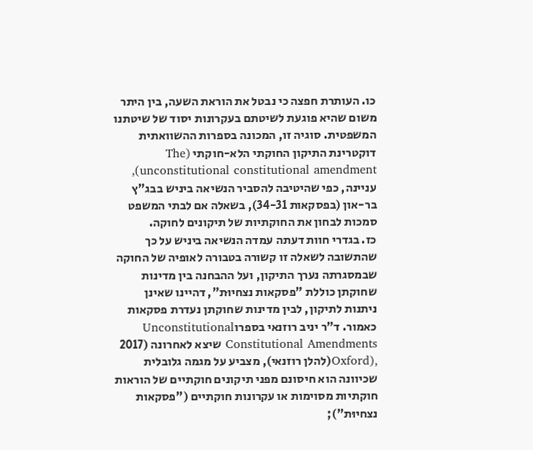כו. העותרת חפצה כי נבטל את הוראת השעה, בין היתר משום שהיא פוגעת לשיטתם בעקרונות יסוד של שיטתנו המשפטית. סוגיה זו, המכונה בספרות ההשוואתית דוקטרינת התיקון החוקתי הלא-חוקתי (The unconstitutional constitutional amendment), עניינה, כפי שהיטיבה להסביר הנשיאה ביניש בבג"ץ בר-און (בפסקאות 34-31), בשאלה אם לבתי המשפט סמכות לבחון את החוקתיות של תיקונים לחוקה.
כז. בגדרי חוות דעתה עמדה הנשיאה ביניש על כך שהתשובה לשאלה זו קשורה בטבורה לאופיה של החוקה שבמסגרתה נערך התיקון, ועל ההבחנה בין מדינות שחוקתן כוללת "פסקאות נצחיוּת", דהיינו שאינן ניתנות לתיקון, לבין מדינות שחוקתן נעדרת פסקאות כאמור. ד"ר יניב רוזנאי בספרוUnconstitutional Constitutional Amendments שיצא לאחרונה (2017 ,(Oxford(להלן רוזנאי), מצביע על מגמה גלובלית שכיוונה הוא חיסונם מפני תיקונים חוקתיים של הוראות חוקתיות מסוימות או עקרונות חוקתיים ("פסקאות נצחיוּת");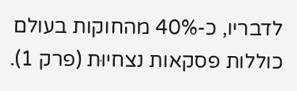לדבריו, כ-40% מהחוקות בעולם כוללות פסקאות נצחיוּת (פרק 1).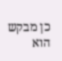כן מבקש הוא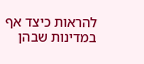להראות כיצד אף במדינות שבהן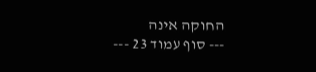החוקה אינה
--- סוף עמוד 23 ---